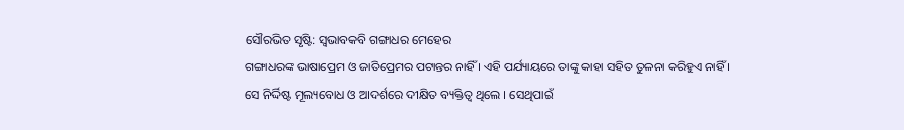ସୌରଭିତ ସୃଷ୍ଟି: ସ୍ବଭାବକବି ଗଙ୍ଗାଧର ମେହେର
ଗଙ୍ଗାଧରଙ୍କ ଭାଷାପ୍ରେମ ଓ ଜାତିପ୍ରେମର ପଟାନ୍ତର ନାହିଁ । ଏହି ପର୍ଯ୍ୟାୟରେ ତାଙ୍କୁ କାହା ସହିତ ତୁଳନା କରିହୁଏ ନାହିଁ । ସେ ନିର୍ଦ୍ଦିଷ୍ଟ ମୂଲ୍ୟବୋଧ ଓ ଆଦର୍ଶରେ ଦୀକ୍ଷିତ ବ୍ୟକ୍ତିତ୍ୱ ଥିଲେ । ସେଥିପାଇଁ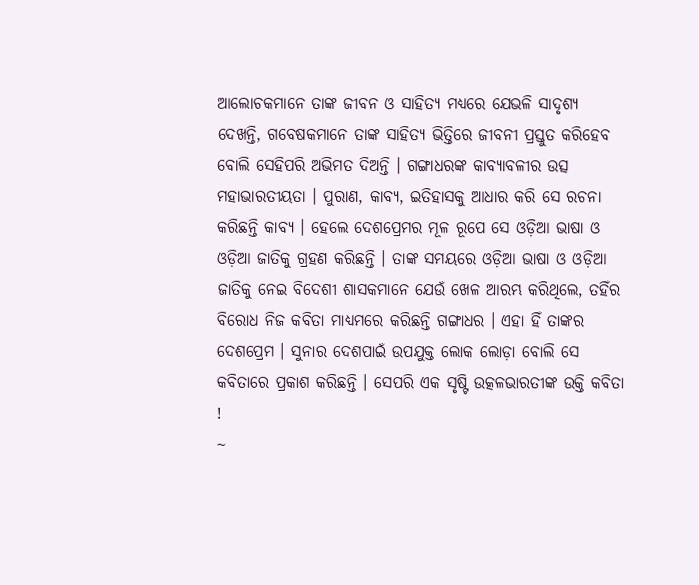ଆଲୋଚକମାନେ ତାଙ୍କ ଜୀବନ ଓ ସାହିତ୍ୟ ମଧ୍ୟରେ ଯେଭଳି ସାଦୃଶ୍ୟ ଦେଖନ୍ତି, ଗବେଷକମାନେ ତାଙ୍କ ସାହିତ୍ୟ ଭିତ୍ତିରେ ଜୀବନୀ ପ୍ରସ୍ତୁତ କରିହେବ ବୋଲି ସେହିପରି ଅଭିମତ ଦିଅନ୍ତି । ଗଙ୍ଗାଧରଙ୍କ କାବ୍ୟାବଳୀର ଉତ୍ସ ମହାଭାରତୀୟତା । ପୁରାଣ, କାବ୍ୟ, ଇତିହାସକୁ ଆଧାର କରି ସେ ରଚନା କରିଛନ୍ତି କାବ୍ୟ । ହେଲେ ଦେଶପ୍ରେମର ମୂଳ ରୂପେ ସେ ଓଡ଼ିଆ ଭାଷା ଓ ଓଡ଼ିଆ ଜାତିକୁ ଗ୍ରହଣ କରିଛନ୍ତି । ତାଙ୍କ ସମୟରେ ଓଡ଼ିଆ ଭାଷା ଓ ଓଡ଼ିଆ ଜାତିକୁ ନେଇ ବିଦେଶୀ ଶାସକମାନେ ଯେଉଁ ଖେଳ ଆରମ୍ଭ କରିଥିଲେ, ତହିଁର ବିରୋଧ ନିଜ କବିତା ମାଧ୍ୟମରେ କରିଛନ୍ତି ଗଙ୍ଗାଧର । ଏହା ହିଁ ତାଙ୍କର ଦେଶପ୍ରେମ । ସୁନାର ଦେଶପାଇଁ ଉପଯୁକ୍ତ ଲୋକ ଲୋଡ଼ା ବୋଲି ସେ କବିତାରେ ପ୍ରକାଶ କରିଛନ୍ତି । ସେପରି ଏକ ସୃଷ୍ଟି ଉତ୍କଳଭାରତୀଙ୍କ ଉକ୍ତି କବିତା !
~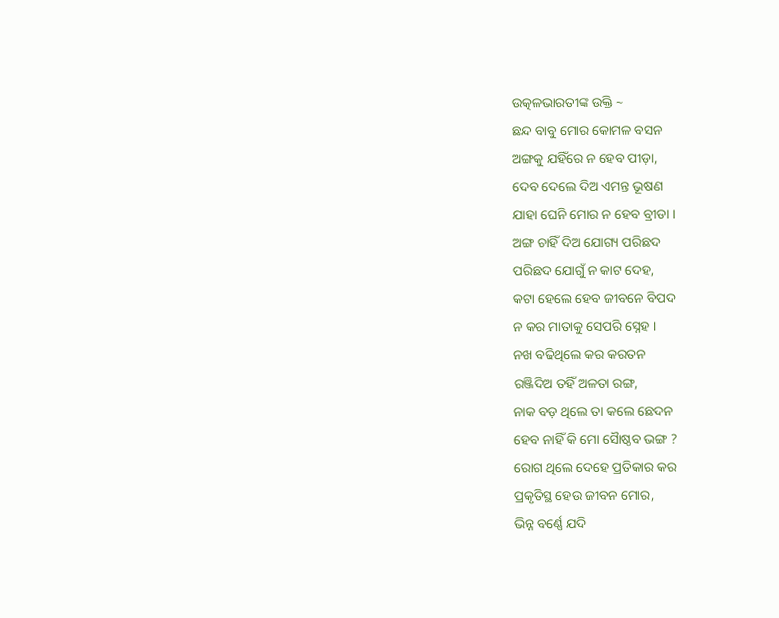ଉତ୍କଳଭାରତୀଙ୍କ ଉକ୍ତି ~
ଛନ୍ଦ ବାବୁ ମୋର କୋମଳ ବସନ
ଅଙ୍ଗକୁ ଯହିଁରେ ନ ହେବ ପୀଡ଼ା,
ଦେବ ଦେଲେ ଦିଅ ଏମନ୍ତ ଭୂଷଣ
ଯାହା ଘେନି ମୋର ନ ହେବ ବ୍ରୀଡା ।
ଅଙ୍ଗ ଚାହିଁ ଦିଅ ଯୋଗ୍ୟ ପରିଛଦ
ପରିଛଦ ଯୋଗୁଁ ନ କାଟ ଦେହ,
କଟା ହେଲେ ହେବ ଜୀବନେ ବିପଦ
ନ କର ମାତାକୁ ସେପରି ସ୍ନେହ ।
ନଖ ବଢିଥିଲେ କର କରତନ
ରଞ୍ଜିଦିଅ ତହିଁ ଅଳତା ରଙ୍ଗ,
ନାକ ବଡ଼ ଥିଲେ ତା କଲେ ଛେଦନ
ହେବ ନାହିଁ କି ମୋ ସୈାଷ୍ଠବ ଭଙ୍ଗ ?
ରୋଗ ଥିଲେ ଦେହେ ପ୍ରତିକାର କର
ପ୍ରକୃତିସ୍ଥ ହେଉ ଜୀବନ ମୋର,
ଭିନ୍ନ ବର୍ଣ୍ଣେ ଯଦି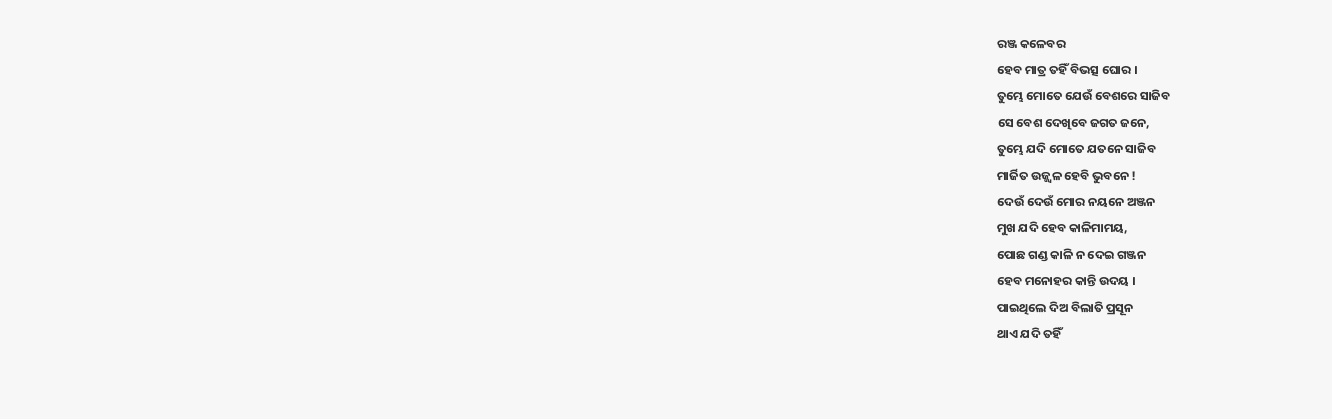ରଞ୍ଜ କଳେବର
ହେବ ମାତ୍ର ତହିଁ ବିଭତ୍ସ ଘୋର ।
ତୁମ୍ଭେ ମୋତେ ଯେଉଁ ବେଶରେ ସାଜିବ
ସେ ବେଶ ଦେଖିବେ ଜଗତ ଜନେ,
ତୁମ୍ଭେ ଯଦି ମୋତେ ଯତନେ ସାଜିବ
ମାର୍ଜିତ ଉଜ୍ଜ୍ୱଳ ହେବି ଭୁବନେ !
ଦେଉଁ ଦେଉଁ ମୋର ନୟନେ ଅଞ୍ଜନ
ମୁଖ ଯଦି ହେବ କାଳିମାମୟ,
ପୋଛ ଗଣ୍ଡ କାଳି ନ ଦେଇ ଗଞ୍ଜନ
ହେବ ମନୋହର କାନ୍ତି ଉଦୟ ।
ପାଇଥିଲେ ଦିଅ ବିଲାତି ପ୍ରସୂନ
ଥାଏ ଯଦି ତହିଁ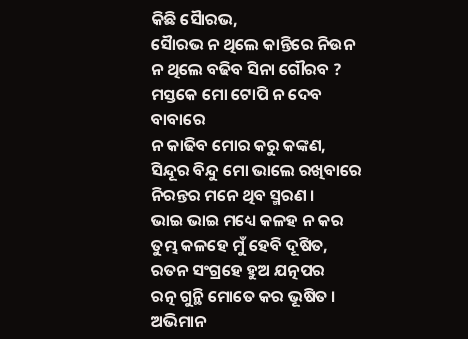କିଛି ସୈାରଭ,
ସୈାରଭ ନ ଥିଲେ କାନ୍ତିରେ ନିଉନ
ନ ଥିଲେ ବଢିବ ସିନା ଗୌରବ ?
ମସ୍ତକେ ମୋ ଟୋପି ନ ଦେବ ବାବାରେ
ନ କାଢିବ ମୋର କରୁ କଙ୍କଣ,
ସିନ୍ଦୂର ବିନ୍ଦୁ ମୋ ଭାଲେ ରଖିବାରେ
ନିରନ୍ତର ମନେ ଥିବ ସ୍ମରଣ ।
ଭାଇ ଭାଇ ମଧ୍ୟେ କଳହ ନ କର
ତୁମ୍ଭ କଳହେ ମୁଁ ହେବି ଦୂଷିତ,
ରତନ ସଂଗ୍ରହେ ହୁଅ ଯତ୍ନପର
ରତ୍ନ ଗୁନ୍ଥି ମୋତେ କର ଭୂଷିତ ।
ଅଭିମାନ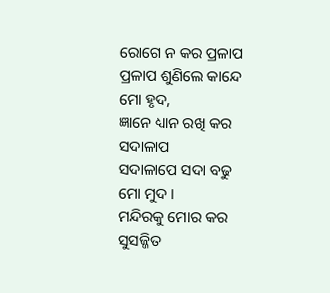ରୋଗେ ନ କର ପ୍ରଳାପ
ପ୍ରଳାପ ଶୁଣିଲେ କାନ୍ଦେ ମୋ ହୃଦ,
ଜ୍ଞାନେ ଧ୍ୟାନ ରଖି କର ସଦାଳାପ
ସଦାଳାପେ ସଦା ବଢୁ ମୋ ମୁଦ ।
ମନ୍ଦିରକୁ ମୋର କର ସୁସଜ୍ଜିତ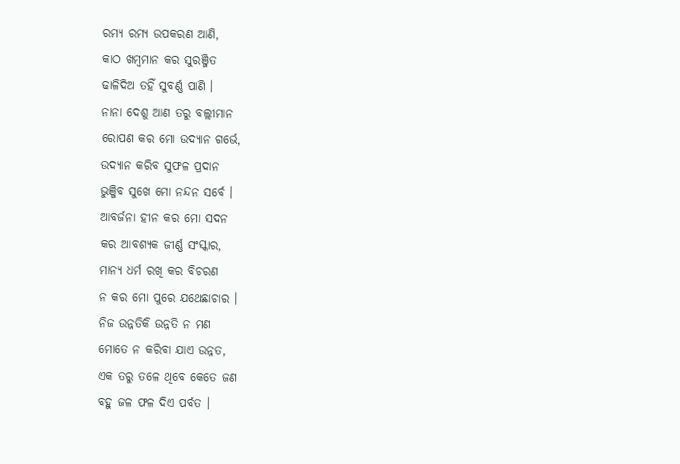ରମ୍ୟ ରମ୍ୟ ଉପକରଣ ଆଣି,
କାଠ ଖମ୍ବମାନ କର ସୁରଞ୍ଜିତ
ଢାଳିଦିଅ ତହିଁ ସୁବର୍ଣ୍ଣ ପାଣି ।
ନାନା ଦେଶୁ ଆଣ ତରୁ ବଲ୍ଲୀମାନ
ରୋପଣ କର ମୋ ଉଦ୍ୟାନ ଗର୍ଭେ,
ଉଦ୍ୟାନ କରିବ ସୁଫଳ ପ୍ରଦାନ
ଭୁଞ୍ଜିବ ସୁଖେ ମୋ ନନ୍ଦନ ସର୍ବେ ।
ଆବର୍ଜନା ହୀନ କର ମୋ ସଦନ
କର ଆବଶ୍ୟକ ଜୀର୍ଣ୍ଣ ସଂସ୍କାର,
ମାନ୍ୟ ଧର୍ମ ରଖି କର ବିଚରଣ
ନ କର ମୋ ପୁରେ ଯଥେଛାଚାର ।
ନିଜ ଉନ୍ନତିକି ଉନ୍ନତି ନ ମଣ
ମୋତେ ନ କରିବା ଯାଏ ଉନ୍ନତ,
ଏକ ତରୁ ତଳେ ଥିବେ କେତେ ଜଣ
ବହୁ ଜଳ ଫଳ ଦିଏ ପର୍ବତ ।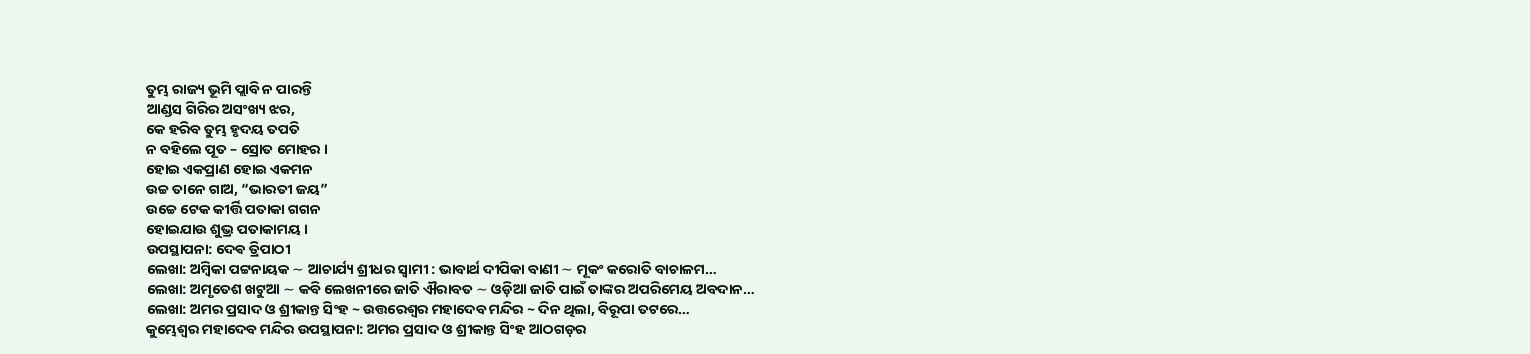ତୁମ୍ଭ ରାଜ୍ୟ ଭୂମି ପ୍ଲାବି ନ ପାରନ୍ତି
ଆଣ୍ଡସ ଗିରିର ଅସଂଖ୍ୟ ଝର,
କେ ହରିବ ତୁମ୍ଭ ହୃଦୟ ତପତି
ନ ବହିଲେ ପୂତ – ସ୍ରୋତ ମୋହର ।
ହୋଇ ଏକପ୍ରାଣ ହୋଇ ଏକମନ
ଉଚ୍ଚ ତାନେ ଗାଅ, “ଭାରତୀ ଜୟ”
ଉଚ୍ଚେ ଟେକ କୀର୍ତ୍ତି ପତାକା ଗଗନ
ହୋଇଯାଉ ଶୁଭ୍ର ପତାକାମୟ ।
ଉପସ୍ଥାପନା: ଦେଵ ତ୍ରିପାଠୀ
ଲେଖା: ଅମ୍ବିକା ପଟ୍ଟନାୟକ ∼ ଆଚାର୍ଯ୍ୟ ଶ୍ରୀଧର ସ୍ୱାମୀ : ଭାବାର୍ଥ ଦୀପିକା ବାଣୀ ∼ ମୂକଂ କରୋତି ବାଚାଳମ…
ଲେଖା: ଅମୃତେଶ ଖଟୁଆ ∼ କବି ଲେଖନୀରେ ଜାତି ଐରାବତ ∼ ଓଡ଼ିଆ ଜାତି ପାଇଁ ତାଙ୍କର ଅପରିମେୟ ଅବଦାନ…
ଲେଖା: ଅମର ପ୍ରସାଦ ଓ ଶ୍ରୀକାନ୍ତ ସିଂହ ~ ଉତ୍ତରେଶ୍ଵର ମହାଦେବ ମନ୍ଦିର ~ ଦିନ ଥିଲା, ବିରୂପା ତଟରେ…
କୁମ୍ଭେଶ୍ୱର ମହାଦେବ ମନ୍ଦିର ଉପସ୍ଥାପନା: ଅମର ପ୍ରସାଦ ଓ ଶ୍ରୀକାନ୍ତ ସିଂହ ଆଠଗଡ଼ର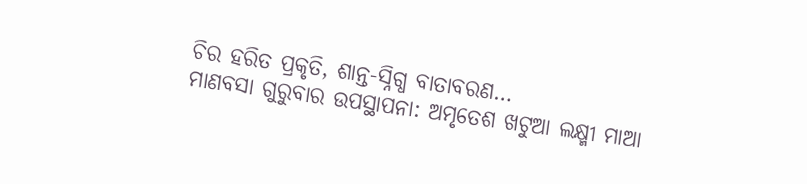ଚିର ହରିତ ପ୍ରକୃତି, ଶାନ୍ତ-ସ୍ନିଗ୍ଧ ବାତାବରଣ…
ମାଣବସା ଗୁରୁବାର ଉପସ୍ଥାପନା: ଅମୃତେଶ ଖଟୁଆ ଲକ୍ଷ୍ମୀ ମାଆ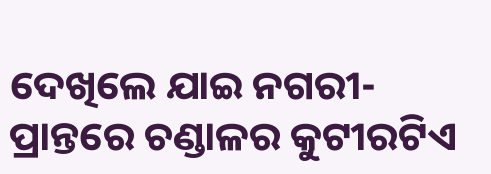ଦେଖିଲେ ଯାଇ ନଗରୀ-ପ୍ରାନ୍ତରେ ଚଣ୍ଡାଳର କୁଟୀରଟିଏ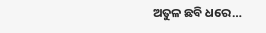ଅତୁଳ ଛବି ଧରେ…